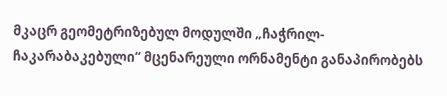მკაცრ გეომეტრიზებულ მოდულში „ჩაჭრილ-ჩაკარაბაკებული“ მცენარეული ორნამენტი განაპირობებს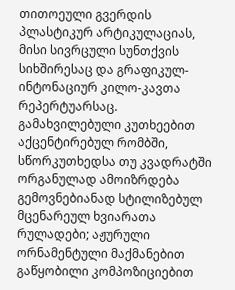თითოეული გვერდის პლასტიკურ არტიკულაციას, მისი სივრცული სუნთქვის სიხშირესაც და გრაფიკულ-ინტონაციურ კილო-კავთა რეპერტუარსაც. გამახვილებული კუთხეებით აქცენტირებულ რომბში, სწორკუთხედსა თუ კვადრატში ორგანულად ამოიზრდება გემოვნებიანად სტილიზებულ მცენარეულ ხვიარათა რულადები; აჟურული ორნამენტული მაქმანებით გაწყობილი კომპოზიციებით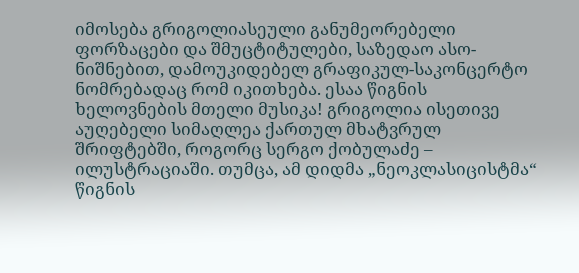იმოსება გრიგოლიასეული განუმეორებელი ფორზაცები და შმუცტიტულები, საზედაო ასო-ნიშნებით, დამოუკიდებელ გრაფიკულ-საკონცერტო ნომრებადაც რომ იკითხება. ესაა წიგნის ხელოვნების მთელი მუსიკა! გრიგოლია ისეთივე აუღებელი სიმაღლეა ქართულ მხატვრულ შრიფტებში, როგორც სერგო ქობულაძე – ილუსტრაციაში. თუმცა, ამ დიდმა „ნეოკლასიცისტმა“ წიგნის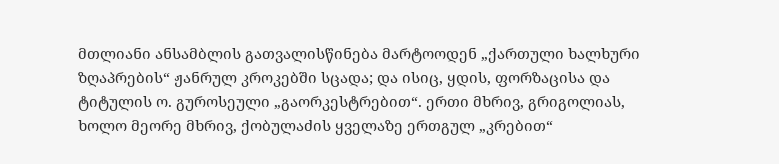მთლიანი ანსამბლის გათვალისწინება მარტოოდენ „ქართული ხალხური ზღაპრების“ ჟანრულ კროკებში სცადა; და ისიც, ყდის, ფორზაცისა და ტიტულის ო. გუროსეული „გაორკესტრებით“. ერთი მხრივ, გრიგოლიას, ხოლო მეორე მხრივ, ქობულაძის ყველაზე ერთგულ „კრებით“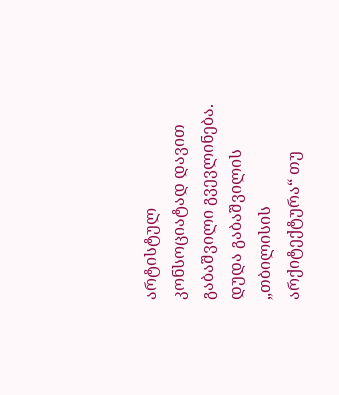არტისტულ კონსოციატად დავით გაბაშვილი გვევლინება. დუდა გაბაშვილის „თბილისის არქიტექტურა“ თუ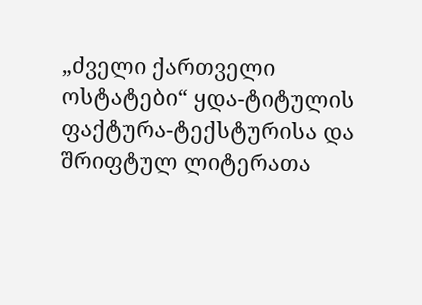„ძველი ქართველი ოსტატები“ ყდა-ტიტულის ფაქტურა-ტექსტურისა და შრიფტულ ლიტერათა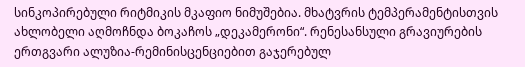სინკოპირებული რიტმიკის მკაფიო ნიმუშებია. მხატვრის ტემპერამენტისთვის ახლობელი აღმოჩნდა ბოკაჩოს „დეკამერონი“. რენესანსული გრავიურების ერთგვარი ალუზია-რემინისცენციებით გაჯერებულ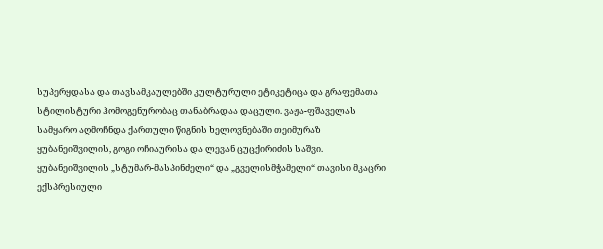სუპერყდასა და თავსამკაულებში კულტურული ეტიკეტიცა და გრაფემათა სტილისტური ჰომოგენურობაც თანაბრადაა დაცული. ვაჟა-ფშაველას სამყარო აღმოჩნდა ქართული წიგნის ხელოვნებაში თეიმურაზ ყუბანეიშვილის, გოგი ოჩიაურისა და ლევან ცუცქირიძის საშვი. ყუბანეიშვილის „სტუმარ-მასპინძელი“ და „გველისმჭამელი“ თავისი მკაცრი ექსპრესიული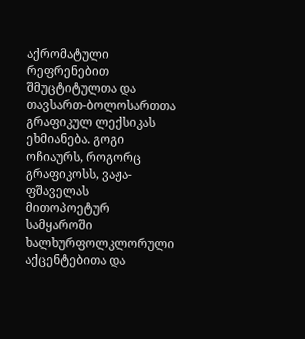აქრომატული რეფრენებით შმუცტიტულთა და თავსართ-ბოლოსართთა გრაფიკულ ლექსიკას ეხმიანება. გოგი ოჩიაურს, როგორც გრაფიკოსს, ვაჟა-ფშაველას მითოპოეტურ სამყაროში ხალხურფოლკლორული აქცენტებითა და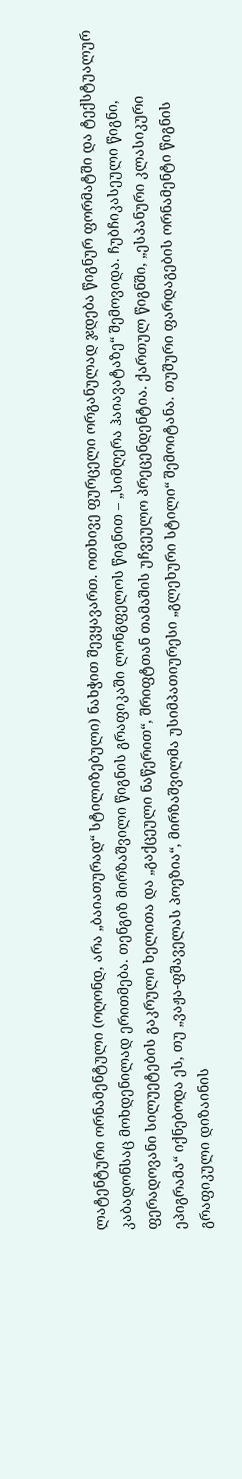ლატენტური ორნამენტული (ოღონდ, არა „ბაიათურად“ სტილიზებული) ნახჭით შევყავართ. ოთხივე ფურცელი ორგანულად ჯდება წიგნურ ფორმატში და ტექსტუალურ კაბადონსაც მოხდენილად ერითმება. თენგიზ მირზაშვილი წიგნის გრაფიკაში ლონგფელოს წიგნით – „სიმღერა ჰაიავატაზე“ შემოვიდა. ჩუბჩიკასეული წიგნი, ფერადოვანი სილუეტების გაკრული ხელითა და „გაქცეული ნაწერით“, შრიფტთან თამაშის უჩვეულო პრეცენდენტია. ქართულ წიგნში, „ესპანური კლასიკური ეპიგრამა“ იქნებოდა ეს, თუ „ვაჟა-ფშაველას პოეზია“, მირზაშვილმა უსიმპათიურესი „გლეხური სტილი“ შემოიტანა. თუშური ფარდაგების ორნამენტი წიგნის გრაფიკული დიზაინის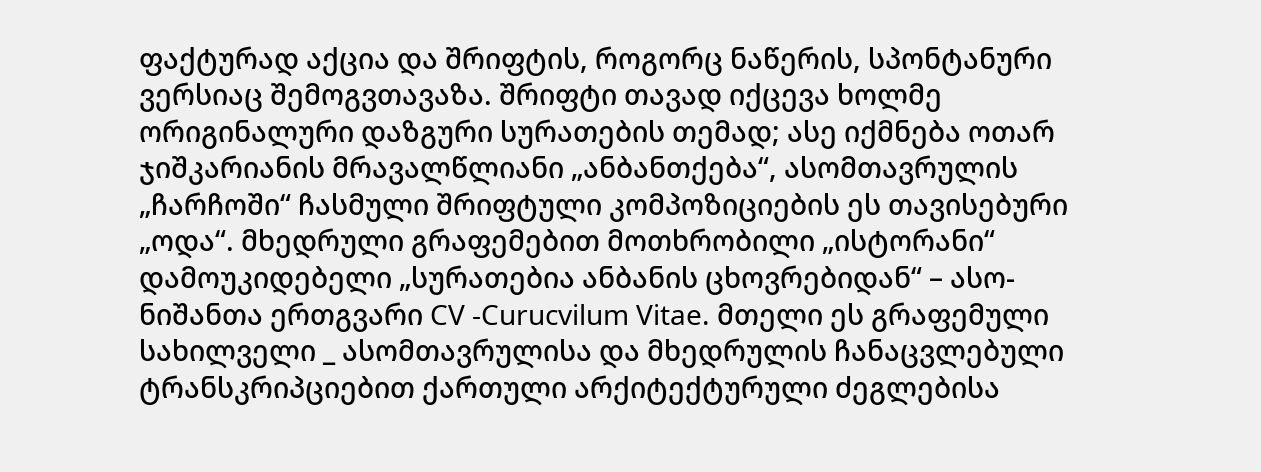ფაქტურად აქცია და შრიფტის, როგორც ნაწერის, სპონტანური ვერსიაც შემოგვთავაზა. შრიფტი თავად იქცევა ხოლმე ორიგინალური დაზგური სურათების თემად; ასე იქმნება ოთარ ჯიშკარიანის მრავალწლიანი „ანბანთქება“, ასომთავრულის „ჩარჩოში“ ჩასმული შრიფტული კომპოზიციების ეს თავისებური „ოდა“. მხედრული გრაფემებით მოთხრობილი „ისტორანი“ დამოუკიდებელი „სურათებია ანბანის ცხოვრებიდან“ – ასო-ნიშანთა ერთგვარი CV -Curucvilum Vitae. მთელი ეს გრაფემული სახილველი _ ასომთავრულისა და მხედრულის ჩანაცვლებული ტრანსკრიპციებით ქართული არქიტექტურული ძეგლებისა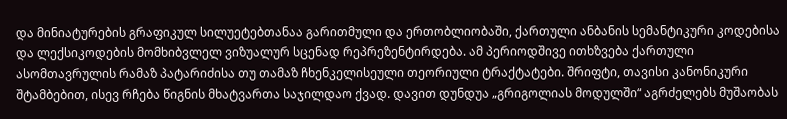და მინიატურების გრაფიკულ სილუეტებთანაა გარითმული და ერთობლიობაში, ქართული ანბანის სემანტიკური კოდებისა და ლექსიკოდების მომხიბვლელ ვიზუალურ სცენად რეპრეზენტირდება. ამ პერიოდშივე ითხზვება ქართული ასომთავრულის რამაზ პატარიძისა თუ თამაზ ჩხენკელისეული თეორიული ტრაქტატები. შრიფტი, თავისი კანონიკური შტამბებით, ისევ რჩება წიგნის მხატვართა საჯილდაო ქვად. დავით დუნდუა „გრიგოლიას მოდულში“ აგრძელებს მუშაობას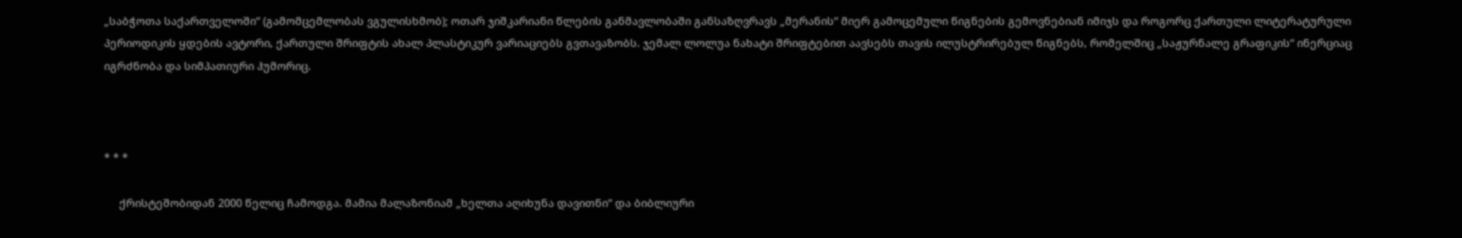„საბჭოთა საქართველოში“ (გამომცემლობას ვგულისხმობ); ოთარ ჯიშკარიანი წლების განმავლობაში განსაზღვრავს „მერანის“ მიერ გამოცემული წიგნების გემოვნებიან იმიჯს და როგორც ქართული ლიტერატურული პერიოდიკის ყდების ავტორი, ქართული შრიფტის ახალ პლასტიკურ ვარიაციებს გვთავაზობს. ჯემალ ლოლუა ნახატი შრიფტებით აავსებს თავის ილუსტრირებულ წიგნებს, რომელშიც „საჟურნალე გრაფიკის“ ინერციაც იგრძნობა და სიმპათიური ჰუმორიც.



* * *

     ქრისტეშობიდან 2000 წელიც ჩამოდგა. მამია მალაზონიამ „ხელთა აღიხუნა დავითნი“ და ბიბლიური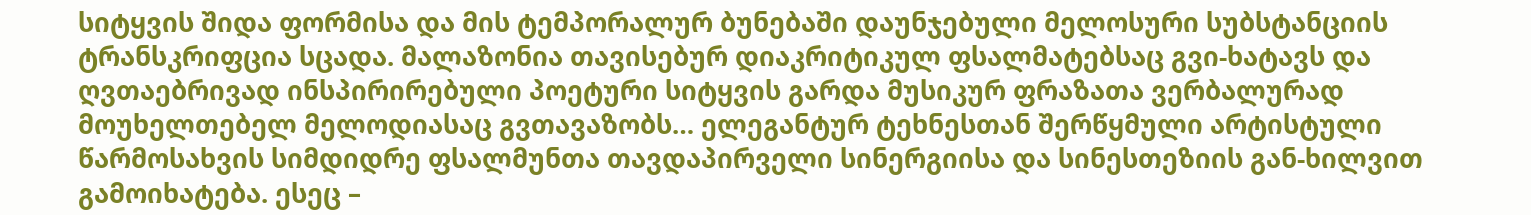სიტყვის შიდა ფორმისა და მის ტემპორალურ ბუნებაში დაუნჯებული მელოსური სუბსტანციის ტრანსკრიფცია სცადა. მალაზონია თავისებურ დიაკრიტიკულ ფსალმატებსაც გვი-ხატავს და ღვთაებრივად ინსპირირებული პოეტური სიტყვის გარდა მუსიკურ ფრაზათა ვერბალურად მოუხელთებელ მელოდიასაც გვთავაზობს… ელეგანტურ ტეხნესთან შერწყმული არტისტული წარმოსახვის სიმდიდრე ფსალმუნთა თავდაპირველი სინერგიისა და სინესთეზიის გან-ხილვით გამოიხატება. ესეც –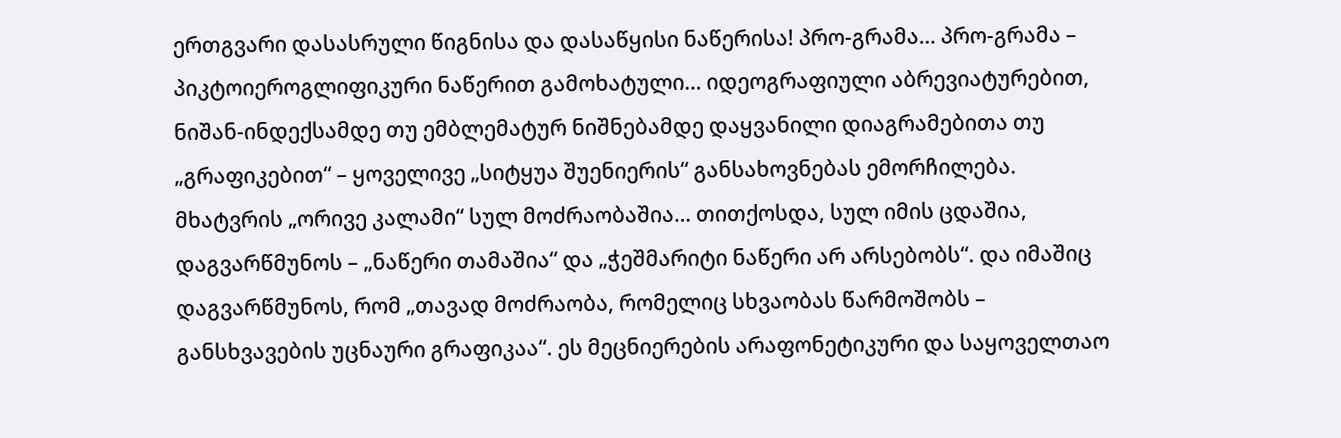ერთგვარი დასასრული წიგნისა და დასაწყისი ნაწერისა! პრო-გრამა… პრო-გრამა – პიკტოიეროგლიფიკური ნაწერით გამოხატული… იდეოგრაფიული აბრევიატურებით, ნიშან-ინდექსამდე თუ ემბლემატურ ნიშნებამდე დაყვანილი დიაგრამებითა თუ „გრაფიკებით“ – ყოველივე „სიტყუა შუენიერის“ განსახოვნებას ემორჩილება. მხატვრის „ორივე კალამი“ სულ მოძრაობაშია… თითქოსდა, სულ იმის ცდაშია, დაგვარწმუნოს – „ნაწერი თამაშია“ და „ჭეშმარიტი ნაწერი არ არსებობს“. და იმაშიც დაგვარწმუნოს, რომ „თავად მოძრაობა, რომელიც სხვაობას წარმოშობს – განსხვავების უცნაური გრაფიკაა“. ეს მეცნიერების არაფონეტიკური და საყოველთაო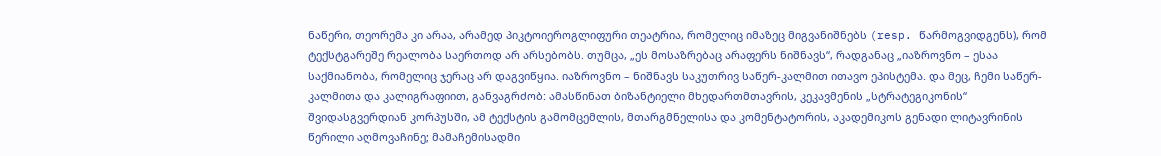ნაწერი, თეორემა კი არაა, არამედ პიკტოიეროგლიფური თეატრია, რომელიც იმაზეც მიგვანიშნებს (resp. წარმოგვიდგენს), რომ ტექსტგარეშე რეალობა საერთოდ არ არსებობს. თუმცა, „ეს მოსაზრებაც არაფერს ნიშნავს“, რადგანაც „იაზროვნო – ესაა საქმიანობა, რომელიც ჯერაც არ დაგვიწყია. იაზროვნო – ნიშნავს საკუთრივ საწერ-კალმით ითავო ეპისტემა. და მეც, ჩემი საწერ-კალმითა და კალიგრაფიით, განვაგრძობ: ამასწინათ ბიზანტიელი მხედართმთავრის, კეკავმენის „სტრატეგიკონის“ შვიდასგვერდიან კორპუსში, ამ ტექსტის გამომცემლის, მთარგმნელისა და კომენტატორის, აკადემიკოს გენადი ლიტავრინის წერილი აღმოვაჩინე; მამაჩემისადმი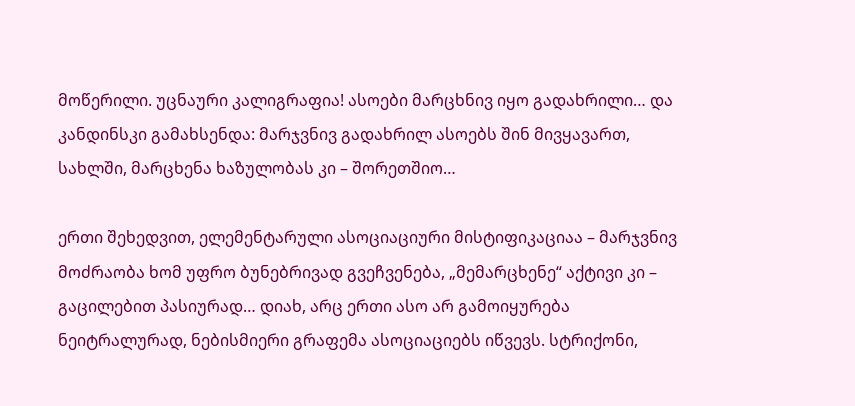მოწერილი. უცნაური კალიგრაფია! ასოები მარცხნივ იყო გადახრილი… და კანდინსკი გამახსენდა: მარჯვნივ გადახრილ ასოებს შინ მივყავართ, სახლში, მარცხენა ხაზულობას კი – შორეთშიო…

ერთი შეხედვით, ელემენტარული ასოციაციური მისტიფიკაციაა – მარჯვნივ მოძრაობა ხომ უფრო ბუნებრივად გვეჩვენება, „მემარცხენე“ აქტივი კი – გაცილებით პასიურად… დიახ, არც ერთი ასო არ გამოიყურება ნეიტრალურად, ნებისმიერი გრაფემა ასოციაციებს იწვევს. სტრიქონი,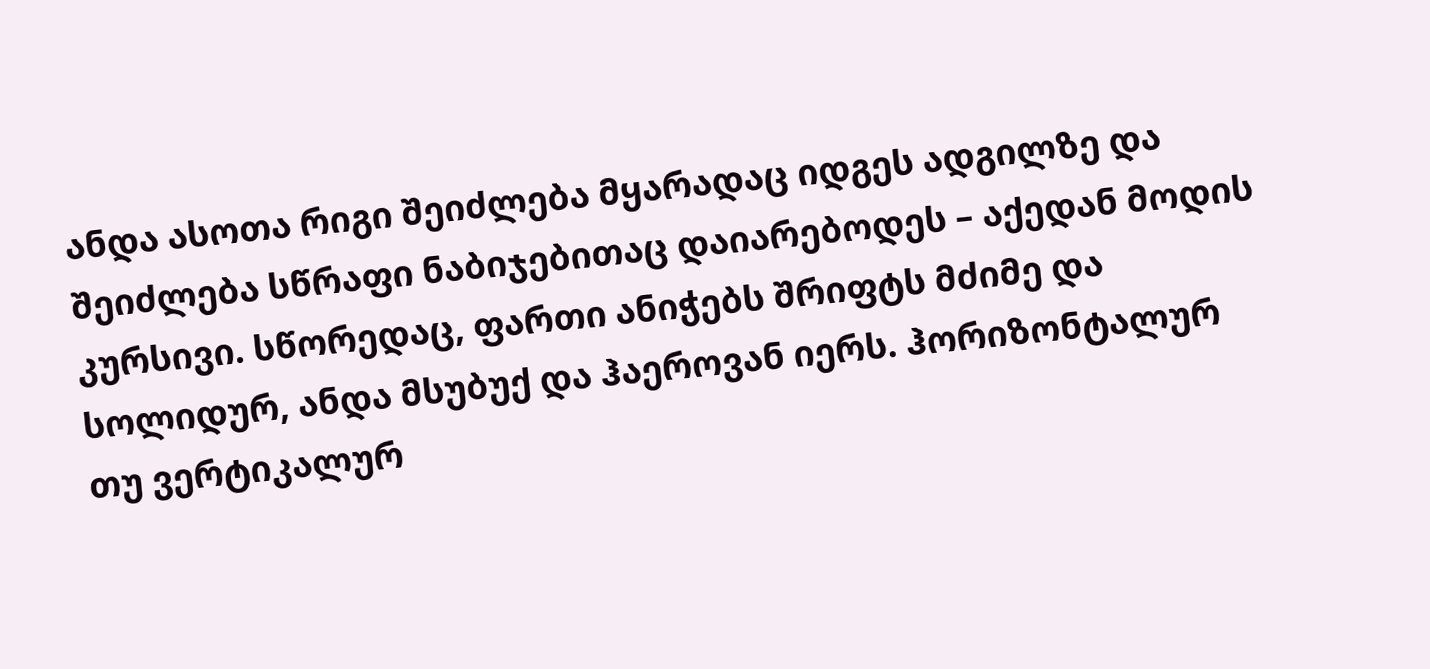ანდა ასოთა რიგი შეიძლება მყარადაც იდგეს ადგილზე და შეიძლება სწრაფი ნაბიჯებითაც დაიარებოდეს – აქედან მოდის კურსივი. სწორედაც, ფართი ანიჭებს შრიფტს მძიმე და სოლიდურ, ანდა მსუბუქ და ჰაეროვან იერს. ჰორიზონტალურ თუ ვერტიკალურ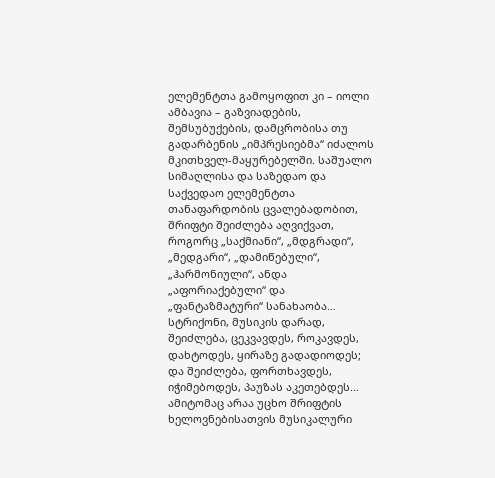ელემენტთა გამოყოფით კი – იოლი ამბავია – გაზვიადების, შემსუბუქების, დამცრობისა თუ გადარბენის „იმპრესიებმა“ იძალოს მკითხველ-მაყურებელში. საშუალო სიმაღლისა და საზედაო და საქვედაო ელემენტთა თანაფარდობის ცვალებადობით, შრიფტი შეიძლება აღვიქვათ, როგორც „საქმიანი“, „მდგრადი“, „მედგარი“, „დამიწებული“, „ჰარმონიული“, ანდა „აფორიაქებული“ და „ფანტაზმატური“ სანახაობა… სტრიქონი, მუსიკის დარად, შეიძლება, ცეკვავდეს, როკავდეს, დახტოდეს, ყირაზე გადადიოდეს; და შეიძლება, ფორთხავდეს, იჭიმებოდეს, პაუზას აკეთებდეს… ამიტომაც არაა უცხო შრიფტის ხელოვნებისათვის მუსიკალური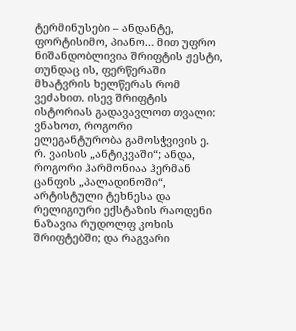ტერმინუსები – ანდანტე, ფორტისიმო, პიანო… მით უფრო ნიშანდობლივია შრიფტის ჟესტი, თუნდაც ის, ფერწერაში მხატვრის ხელწერას რომ ვეძახით. ისევ შრიფტის ისტორიას გადავავლოთ თვალი: ვნახოთ, როგორი ელეგანტურობა გამოსჭვივის ე. რ. ვაისის „ანტიკვაში“; ანდა, როგორი ჰარმონიაა ჰერმან ცანფის „პალადინოში“, არტისტული ტეხნესა და რელიგიური ექსტაზის რაოდენი ნაზავია რუდოლფ კოხის შრიფტებში; და რაგვარი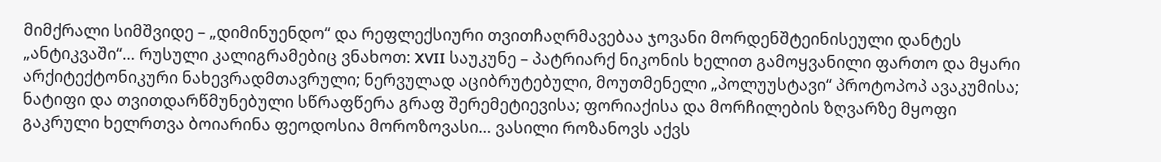მიმქრალი სიმშვიდე – „დიმინუენდო“ და რეფლექსიური თვითჩაღრმავებაა ჯოვანი მორდენშტეინისეული დანტეს „ანტიკვაში“… რუსული კალიგრამებიც ვნახოთ: XVII საუკუნე – პატრიარქ ნიკონის ხელით გამოყვანილი ფართო და მყარი არქიტექტონიკური ნახევრადმთავრული; ნერვულად აციბრუტებული, მოუთმენელი „პოლუუსტავი“ პროტოპოპ ავაკუმისა; ნატიფი და თვითდარწმუნებული სწრაფწერა გრაფ შერემეტიევისა; ფორიაქისა და მორჩილების ზღვარზე მყოფი გაკრული ხელრთვა ბოიარინა ფეოდოსია მოროზოვასი… ვასილი როზანოვს აქვს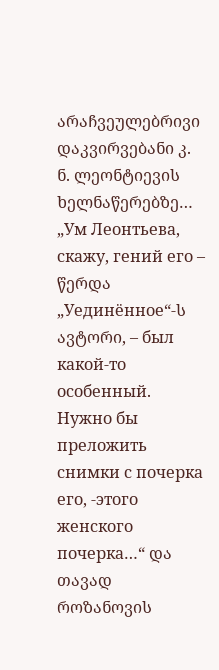არაჩვეულებრივი დაკვირვებანი კ. ნ. ლეონტიევის ხელნაწერებზე… „Ум Леонтьева, скажу, гений его – წერდა „Уединённое“-ს ავტორი, – был какой-то особенный. Нужно бы преложить снимки с почерка его, -этого женского почерка…“ და თავად როზანოვის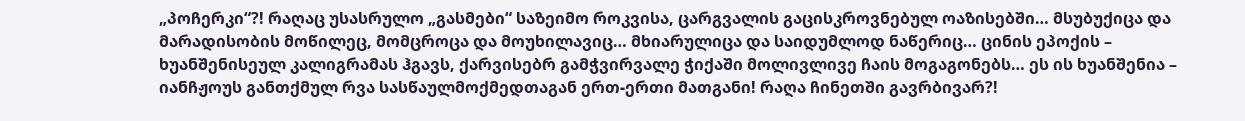„პოჩერკი“?! რაღაც უსასრულო „გასმები“ საზეიმო როკვისა, ცარგვალის გაცისკროვნებულ ოაზისებში… მსუბუქიცა და მარადისობის მოწილეც, მომცროცა და მოუხილავიც… მხიარულიცა და საიდუმლოდ ნაწერიც… ცინის ეპოქის – ხუანშენისეულ კალიგრამას ჰგავს, ქარვისებრ გამჭვირვალე ჭიქაში მოლივლივე ჩაის მოგაგონებს… ეს ის ხუანშენია – იანჩჟოუს განთქმულ რვა სასწაულმოქმედთაგან ერთ-ერთი მათგანი! რაღა ჩინეთში გავრბივარ?!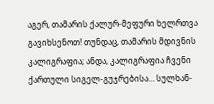აგერ, თამარის ქალურ-მეფური ხელრთვა გავიხსენოთ! თუნდაც, თამარის მდივნის კალიგრაფია; ანდა, კალიგრაფია ჩვენი ქართული სიგელ-გუჯრებისა… სულხან-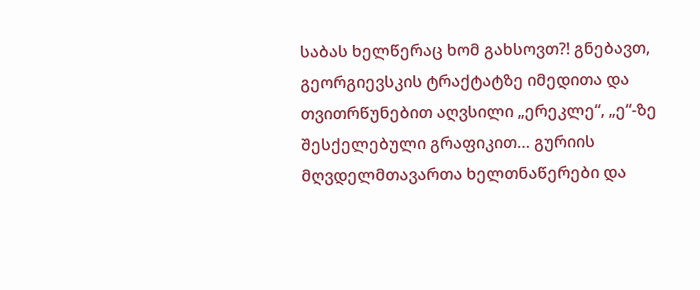საბას ხელწერაც ხომ გახსოვთ?! გნებავთ, გეორგიევსკის ტრაქტატზე იმედითა და თვითრწუნებით აღვსილი „ერეკლე“, „ე“-ზე შესქელებული გრაფიკით… გურიის მღვდელმთავართა ხელთნაწერები და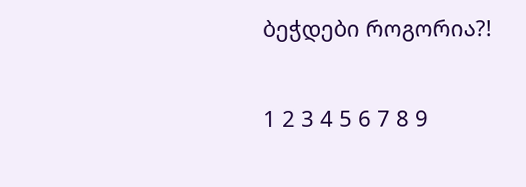ბეჭდები როგორია?!

1 2 3 4 5 6 7 8 9